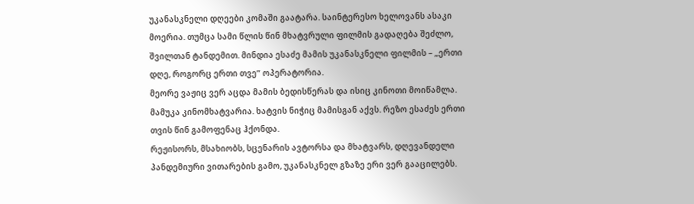უკანასკნელი დღეები კომაში გაატარა. საინტერესო ხელოვანს ასაკი მოერია. თუმცა სამი წლის წინ მხატვრული ფილმის გადაღება შეძლო, შვილთან ტანდემით. მინდია ესაძე მამის უკანასკნელი ფილმის – „ერთი დღე, როგორც ერთი თვე” ოპერატორია.
მეორე ვაჟიც ვერ აცდა მამის ბედისწერას და ისიც კინოთი მოიწამლა. მამუკა კინომხატვარია. ხატვის ნიჭიც მამისგან აქვს. რეზო ესაძეს ერთი თვის წინ გამოფენაც ჰქონდა.
რეჟისორს, მსახიობს, სცენარის ავტორსა და მხატვარს, დღევანდელი პანდემიური ვითარების გამო, უკანასკნელ გზაზე ერი ვერ გააცილებს.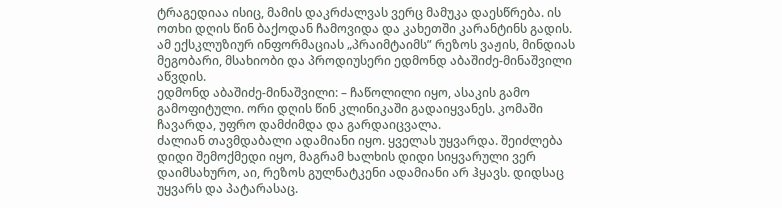ტრაგედიაა ისიც, მამის დაკრძალვას ვერც მამუკა დაესწრება. ის ოთხი დღის წინ ბაქოდან ჩამოვიდა და კახეთში კარანტინს გადის.
ამ ექსკლუზიურ ინფორმაციას „პრაიმტაიმს” რეზოს ვაჟის, მინდიას მეგობარი, მსახიობი და პროდიუსერი ედმონდ აბაშიძე-მინაშვილი აწვდის.
ედმონდ აბაშიძე-მინაშვილი: – ჩაწოლილი იყო, ასაკის გამო გამოფიტული. ორი დღის წინ კლინიკაში გადაიყვანეს. კომაში ჩავარდა, უფრო დამძიმდა და გარდაიცვალა.
ძალიან თავმდაბალი ადამიანი იყო. ყველას უყვარდა. შეიძლება დიდი შემოქმედი იყო, მაგრამ ხალხის დიდი სიყვარული ვერ დაიმსახურო, აი, რეზოს გულნატკენი ადამიანი არ ჰყავს. დიდსაც უყვარს და პატარასაც.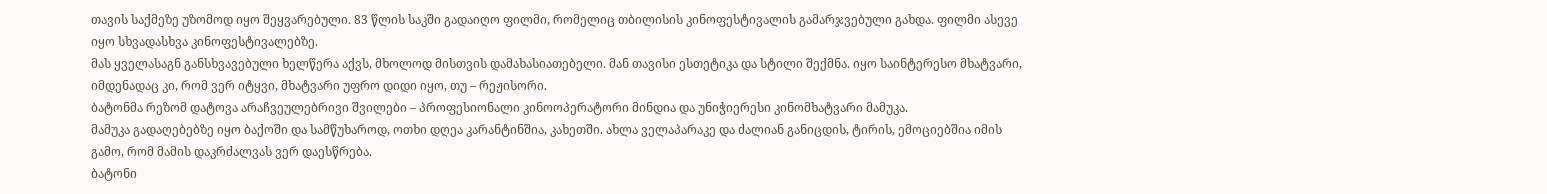თავის საქმეზე უზომოდ იყო შეყვარებული. 83 წლის საკში გადაიღო ფილმი, რომელიც თბილისის კინოფესტივალის გამარჯვებული გახდა. ფილმი ასევე იყო სხვადასხვა კინოფესტივალებზე.
მას ყველასაგნ განსხვავებული ხელწერა აქვს, მხოლოდ მისთვის დამახასიათებელი. მან თავისი ესთეტიკა და სტილი შექმნა. იყო საინტერესო მხატვარი, იმდენადაც კი, რომ ვერ იტყვი, მხატვარი უფრო დიდი იყო, თუ – რეჟისორი.
ბატონმა რეზომ დატოვა არაჩვეულებრივი შვილები – პროფესიონალი კინოოპერატორი მინდია და უნიჭიერესი კინომხატვარი მამუკა.
მამუკა გადაღებებზე იყო ბაქოში და სამწუხაროდ, ოთხი დღეა კარანტინშია, კახეთში. ახლა ველაპარაკე და ძალიან განიცდის, ტირის, ემოციებშია იმის გამო, რომ მამის დაკრძალვას ვერ დაესწრება.
ბატონი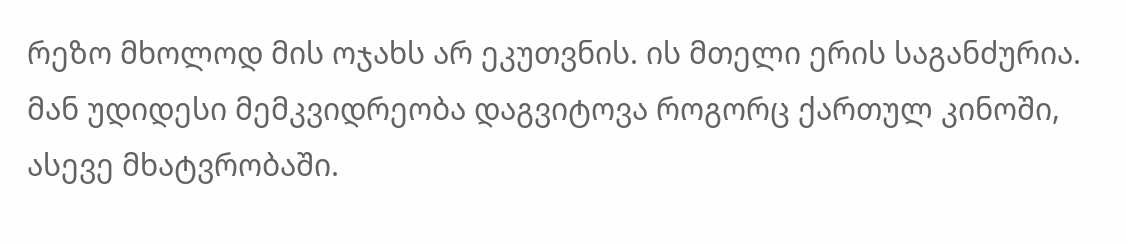რეზო მხოლოდ მის ოჯახს არ ეკუთვნის. ის მთელი ერის საგანძურია. მან უდიდესი მემკვიდრეობა დაგვიტოვა როგორც ქართულ კინოში, ასევე მხატვრობაში.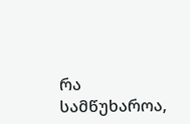რა სამწუხაროა,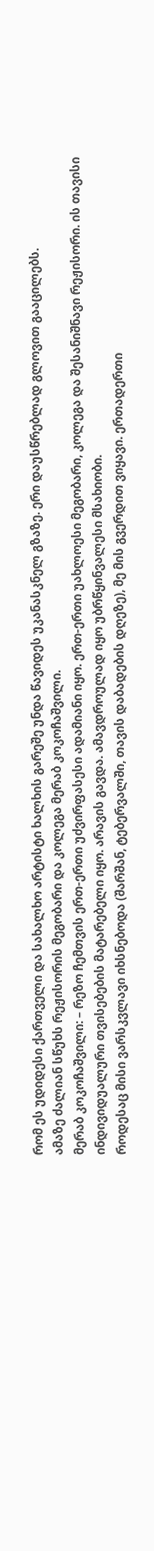რომ ეს უდიდესი ქართველი და სახალხო არტისტი ხალხის გარეშე უნდა წავიდეს უკანასკნელ გზაზე. ერი დაუსწრებლად გლოვით გააცილებს.
ამაზე ძალიან სწუხს რეჟისორის მეგობარი და კოლეგა მერაბ კოკოჩაშვილი.
მერაბ კოკოჩაშვილი: – რეზო ჩემთვის ერთ-ერთი უძვირფასესი ადამიანი იყო. ერთ-ერთი უახლოესი მეგობარი, კოლეგა და შესანიშნავი რეჟისორი. ის თავისი ინდივიდუალური თვისებების მატარებელი იყო. არავის გავდა. ამავდროულად იყო უბრწყინვალესი მსახიობი.
როდესაც მისი ვარსკვლავი იხსნებოდა (შარშან, ტებერვალში, თავის დაბადების დღეზე), მე მის გვერდით ვიყავი. ერთადერთი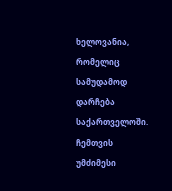ხელოვანია, რომელიც სამუდამოდ დარჩება საქართველოში.
ჩემთვის უმძიმესი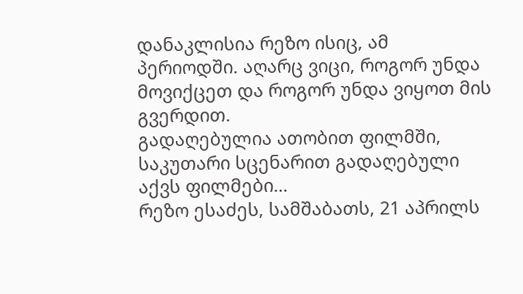დანაკლისია რეზო ისიც, ამ პერიოდში. აღარც ვიცი, როგორ უნდა მოვიქცეთ და როგორ უნდა ვიყოთ მის გვერდით.
გადაღებულია ათობით ფილმში, საკუთარი სცენარით გადაღებული აქვს ფილმები…
რეზო ესაძეს, სამშაბათს, 21 აპრილს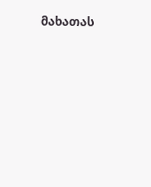მახათას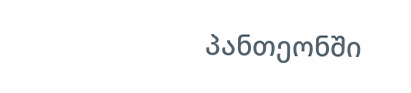პანთეონში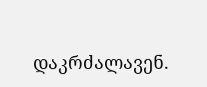დაკრძალავენ.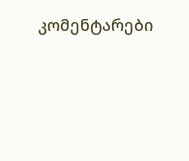კომენტარები